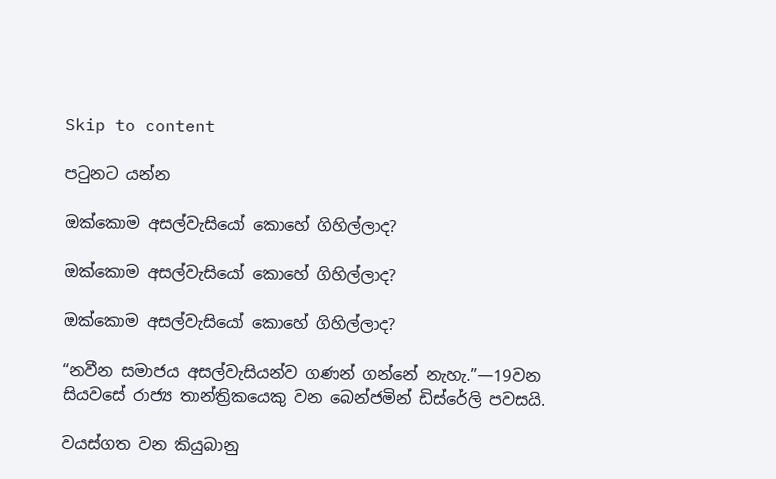Skip to content

පටුනට යන්න

ඔක්කොම අසල්වැසියෝ කොහේ ගිහිල්ලාද?

ඔක්කොම අසල්වැසියෝ කොහේ ගිහිල්ලාද?

ඔක්කොම අසල්වැසියෝ කොහේ ගිහිල්ලාද?

“නවීන සමාජය අසල්වැසියන්ව ගණන් ගන්නේ නැහැ.”—19වන සියවසේ රාජ්‍ය තාන්ත්‍රිකයෙකු වන බෙන්ජමින් ඩිස්රේලි පවසයි.

වයස්ගත වන කියුබානු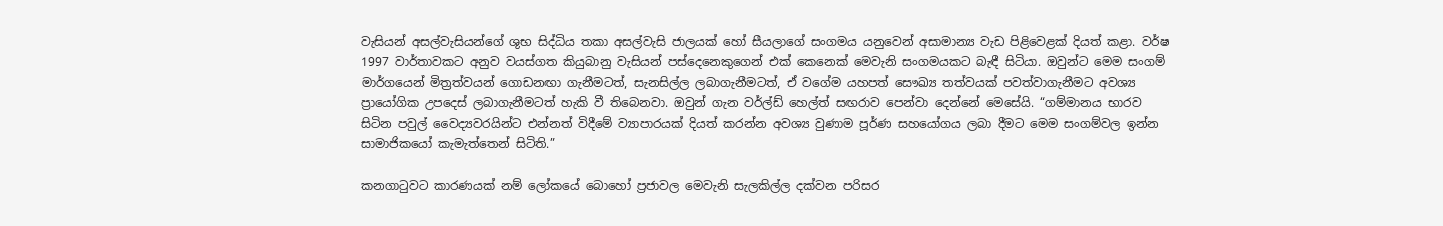වැසියන් අසල්වැසියන්ගේ ශුභ සිද්ධිය තකා අසල්වැසි ජාලයක් හෝ සීයලාගේ සංගමය යනුවෙන් අසාමාන්‍ය වැඩ පිළිවෙළක් දියත් කළා. වර්ෂ 1997 වාර්තාවකට අනුව වයස්ගත කියුබානු වැසියන් පස්දෙනෙකුගෙන් එක් කෙනෙක් මෙවැනි සංගමයකට බැඳී සිටියා. ඔවුන්ට මෙම සංගම් මාර්ගයෙන් මිත්‍රත්වයන් ගොඩනඟා ගැනීමටත්, සැනසිල්ල ලබාගැනීමටත්, ඒ වගේම යහපත් සෞඛ්‍ය තත්වයක් පවත්වාගැනීමට අවශ්‍ය ප්‍රායෝගික උපදෙස් ලබාගැනීමටත් හැකි වී තිබෙනවා. ඔවුන් ගැන වර්ල්ඩ් හෙල්ත් සඟරාව පෙන්වා දෙන්නේ මෙසේයි. “ගම්මානය භාරව සිටින පවුල් වෛද්‍යවරයින්ට එන්නත් විදීමේ ව්‍යාපාරයක් දියත් කරන්න අවශ්‍ය වුණාම පූර්ණ සහයෝගය ලබා දීමට මෙම සංගම්වල ඉන්න සාමාජිකයෝ කැමැත්තෙන් සිටිති.”

කනගාටුවට කාරණයක් නම් ලෝකයේ බොහෝ ප්‍රජාවල මෙවැනි සැලකිල්ල දක්වන පරිසර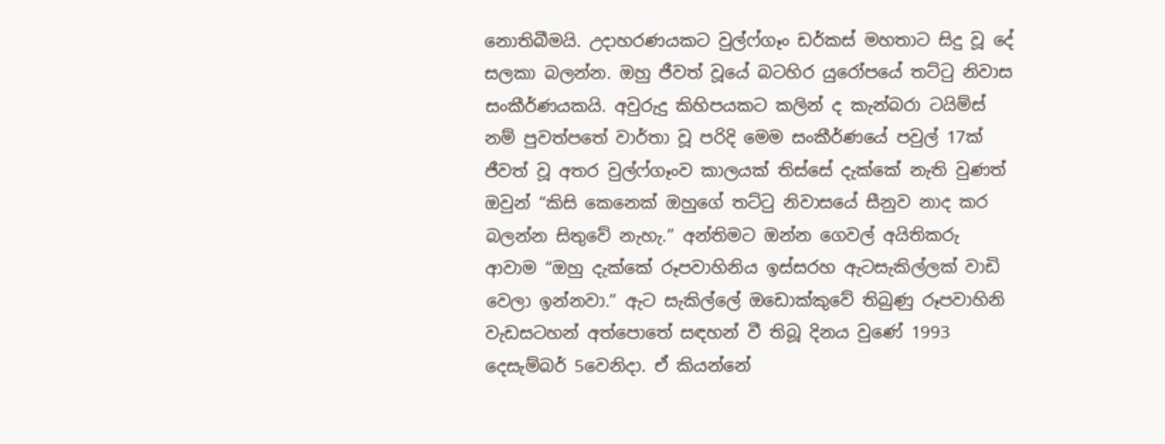නොතිබීමයි. උදාහරණයකට වුල්ෆ්ගෑං ඩර්කස් මහතාට සිදු වූ දේ සලකා බලන්න. ඔහු ජීවත් වූයේ බටහිර යුරෝපයේ තට්ටු නිවාස සංකීර්ණයකයි. අවුරුදු කිහිපයකට කලින් ද කැන්බරා ටයිම්ස් නම් පුවත්පතේ වාර්තා වූ පරිදි මෙම සංකීර්ණයේ පවුල් 17ක් ජීවත් වූ අතර වුල්ෆ්ගෑංව කාලයක් තිස්සේ දැක්කේ නැති වුණත් ඔවුන් “කිසි කෙනෙක් ඔහුගේ තට්ටු නිවාසයේ සීනුව නාද කර බලන්න සිතුවේ නැහැ.” අන්තිමට ඔන්න ගෙවල් අයිතිකරු ආවාම “ඔහු දැක්කේ රූපවාහිනිය ඉස්සරහ ඇටසැකිල්ලක් වාඩි වෙලා ඉන්නවා.” ඇට සැකිල්ලේ ඔඩොක්කුවේ තිබුණු රූපවාහිනි වැඩසටහන් අත්පොතේ සඳහන් වී තිබූ දිනය වුණේ 1993 දෙසැම්බර් 5වෙනිදා. ඒ කියන්නේ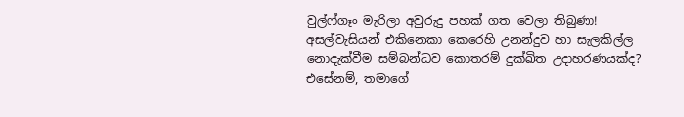වුල්ෆ්ගෑං මැරිලා අවුරුදු පහක් ගත වෙලා තිබුණා! අසල්වැසියන් එකිනෙකා කෙරෙහි උනන්දුව හා සැලකිල්ල නොදැක්වීම සම්බන්ධව කොතරම් දුක්ඛිත උදාහරණයක්ද? එසේනම්, තමාගේ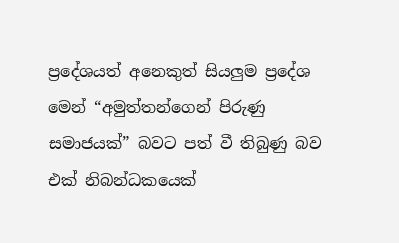ප්‍රදේශයත් අනෙකුත් සියලුම ප්‍රදේශ මෙන් “අමුත්තන්ගෙන් පිරුණු සමාජයක්” බවට පත් වී තිබුණු බව එක් නිබන්ධකයෙක්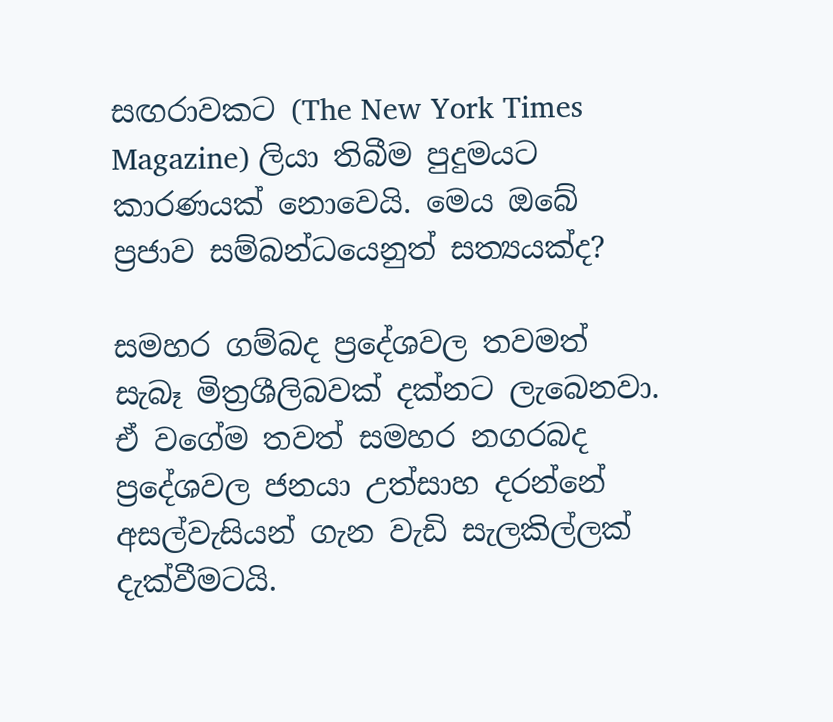සඟරාවකට (The New York Times Magazine) ලියා තිබීම පුදුමයට කාරණයක් නොවෙයි. මෙය ඔබේ ප්‍රජාව සම්බන්ධයෙනුත් සත්‍යයක්ද?

සමහර ගම්බද ප්‍රදේශවල තවමත් සැබෑ මිත්‍රශීලිබවක් දක්නට ලැබෙනවා. ඒ වගේම තවත් සමහර නගරබද ප්‍රදේශවල ජනයා උත්සාහ දරන්නේ අසල්වැසියන් ගැන වැඩි සැලකිල්ලක් දැක්වීමටයි.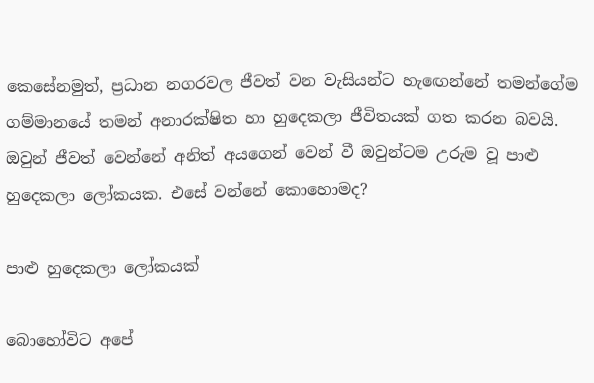කෙසේනමුත්, ප්‍රධාන නගරවල ජීවත් වන වැසියන්ට හැඟෙන්නේ තමන්ගේම ගම්මානයේ තමන් අනාරක්ෂිත හා හුදෙකලා ජීවිතයක් ගත කරන බවයි. ඔවුන් ජීවත් වෙන්නේ අනිත් අයගෙන් වෙන් වී ඔවුන්ටම උරුම වූ පාළු හුදෙකලා ලෝකයක. එසේ වන්නේ කොහොමද?

පාළු හුදෙකලා ලෝකයක්

බොහෝවිට අපේ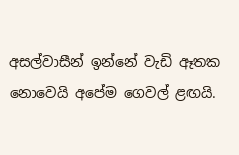අසල්වාසීන් ඉන්නේ වැඩි ඈතක නොවෙයි අපේම ගෙවල් ළඟයි.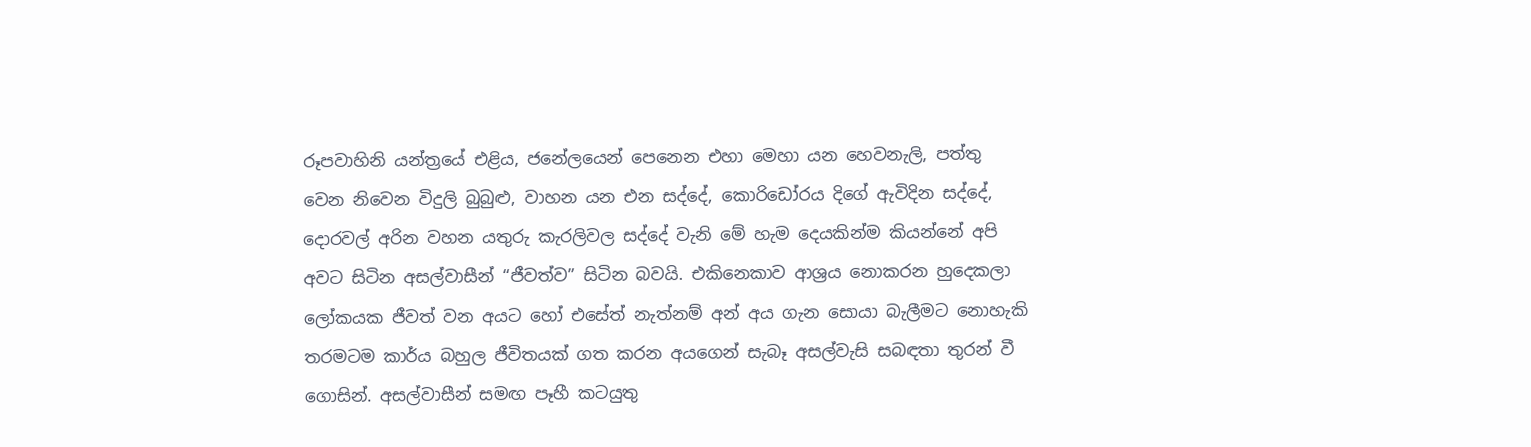රූපවාහිනි යන්ත්‍රයේ එළිය, ජනේලයෙන් පෙනෙන එහා මෙහා යන හෙවනැලි, පත්තු වෙන නිවෙන විදුලි බුබුළු, වාහන යන එන සද්දේ, කොරිඩෝරය දිගේ ඇවිදින සද්දේ, දොරවල් අරින වහන යතුරු කැරලිවල සද්දේ වැනි මේ හැම දෙයකින්ම කියන්නේ අපි අවට සිටින අසල්වාසීන් “ජීවත්ව” සිටින බවයි. එකිනෙකාව ආශ්‍රය නොකරන හුදෙකලා ලෝකයක ජීවත් වන අයට හෝ එසේත් නැත්නම් අන් අය ගැන සොයා බැලීමට නොහැකි තරමටම කාර්ය බහුල ජීවිතයක් ගත කරන අයගෙන් සැබෑ අසල්වැසි සබඳතා තුරන් වී ගොසින්. අසල්වාසීන් සමඟ පෑහී කටයුතු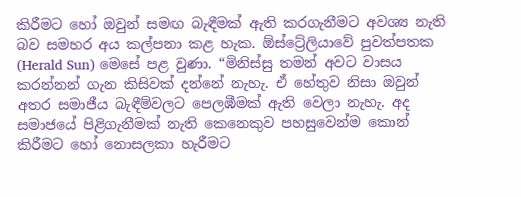කිරීමට හෝ ඔවුන් සමඟ බැඳීමක් ඇති කරගැනීමට අවශ්‍ය නැති බව සමහර අය කල්පනා කළ හැක. ඕස්ට්‍රේලියාවේ පුවත්පතක (Herald Sun) මෙසේ පළ වුණා. “මිනිස්සු තමන් අවට වාසය කරන්නන් ගැන කිසිවක් දන්නේ නැහැ. ඒ හේතුව නිසා ඔවුන් අතර සමාජීය බැඳීම්වලට පෙලඹීමක් ඇති වෙලා නැහැ. අද සමාජයේ පිළිගැනීමක් නැති කෙනෙකුව පහසුවෙන්ම කොන් කිරීමට හෝ නොසලකා හැරීමට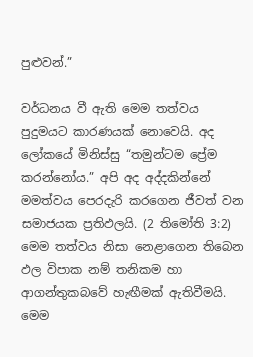පුළුවන්.”

වර්ධනය වී ඇති මෙම තත්වය පුදුමයට කාරණයක් නොවෙයි. අද ලෝකයේ මිනිස්සු “තමුන්ටම ප්‍රේම කරන්නෝය.” අපි අද අද්දකින්නේ මමත්වය පෙරදැරි කරගෙන ජීවත් වන සමාජයක ප්‍රතිඵලයි. (2 තිමෝති 3:2) මෙම තත්වය නිසා නෙළාගෙන තිබෙන ඵල විපාක නම් තනිකම හා ආගන්තුකබවේ හැඟීමක් ඇතිවීමයි. මෙම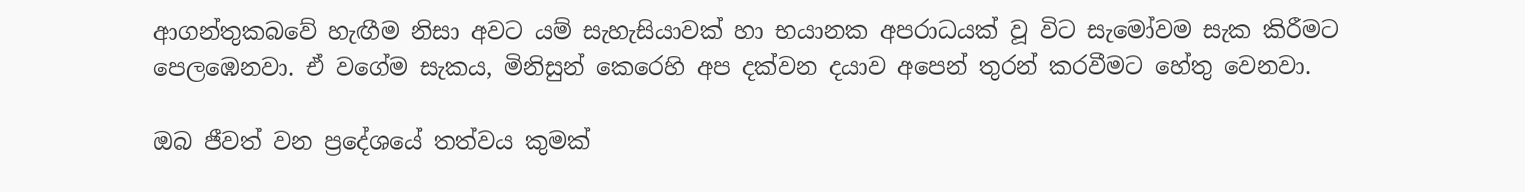ආගන්තුකබවේ හැඟීම නිසා අවට යම් සැහැසියාවක් හා භයානක අපරාධයක් වූ විට සැමෝවම සැක කිරීමට පෙලඹෙනවා. ඒ වගේම සැකය, මිනිසුන් කෙරෙහි අප දක්වන දයාව අපෙන් තුරන් කරවීමට හේතු වෙනවා.

ඔබ ජීවත් වන ප්‍රදේශයේ තත්වය කුමක්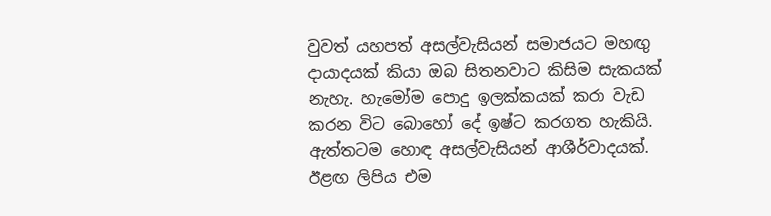වුවත් යහපත් අසල්වැසියන් සමාජයට මහඟු දායාදයක් කියා ඔබ සිතනවාට කිසිම සැකයක් නැහැ. හැමෝම පොදු ඉලක්කයක් කරා වැඩ කරන විට බොහෝ දේ ඉෂ්ට කරගත හැකියි. ඇත්තටම හොඳ අසල්වැසියන් ආශීර්වාදයක්. ඊළඟ ලිපිය එම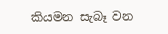කියමන සැබෑ වන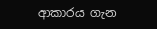ආකාරය ගැන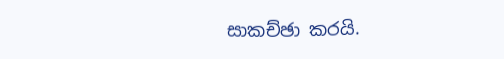සාකච්ඡා කරයි.